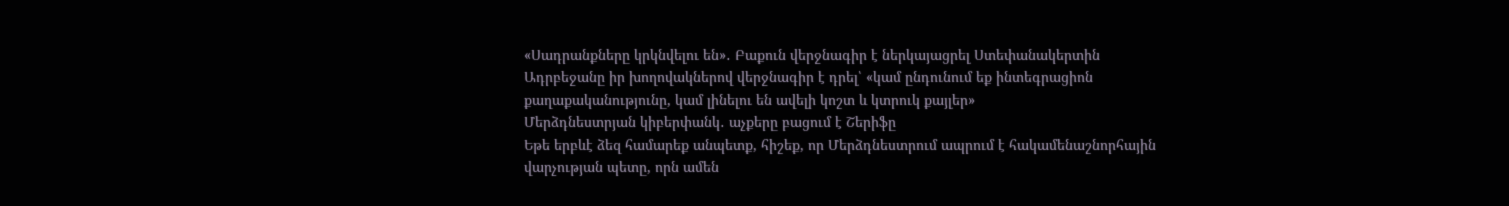«Սադրանքները կրկնվելու են»․ Բաքուն վերջնագիր է ներկայացրել Ստեփանակերտին
Ադրբեջանը իր խողովակներով վերջնագիր է դրել՝ «կամ ընդունում եք ինտեգրացիոն քաղաքականությունը, կամ լինելու են ավելի կոշտ և կտրուկ քայլեր»
Մերձդնեստրյան կիբերփանկ․ աչքերը բացում է Շերիֆը
Եթե երբևէ ձեզ համարեք անպետք, հիշեք, որ Մերձդնեստրում ապրում է հակամենաշնորհային վարչության պետը, որն ամեն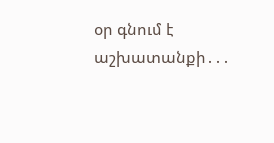օր գնում է աշխատանքի․․․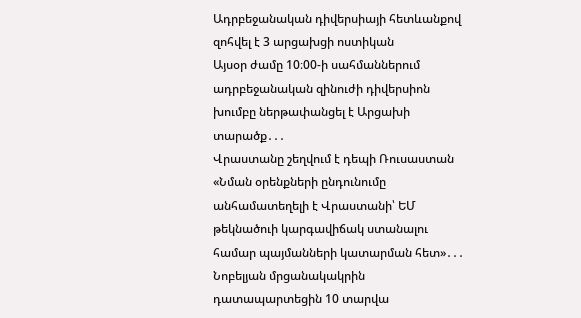Ադրբեջանական դիվերսիայի հետևանքով զոհվել է 3 արցախցի ոստիկան
Այսօր ժամը 10։00-ի սահմաններում ադրբեջանական զինուժի դիվերսիոն խումբը ներթափանցել է Արցախի տարածք․․․
Վրաստանը շեղվում է դեպի Ռուսաստան
«Նման օրենքների ընդունումը անհամատեղելի է Վրաստանի՝ ԵՄ թեկնածուի կարգավիճակ ստանալու համար պայմանների կատարման հետ»․․․
Նոբելյան մրցանակակրին դատապարտեցին 10 տարվա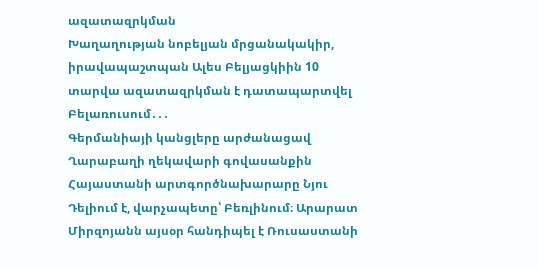ազատազրկման
Խաղաղության նոբելյան մրցանակակիր, իրավապաշտպան Ալես Բելյացկիին 10 տարվա ազատազրկման է դատապարտվել Բելառուսում․․․
Գերմանիայի կանցլերը արժանացավ Ղարաբաղի ղեկավարի գովասանքին
Հայաստանի արտգործնախարարը Նյու Դելիում է, վարչապետը՝ Բեռլինում։ Արարատ Միրզոյանն այսօր հանդիպել է Ռուսաստանի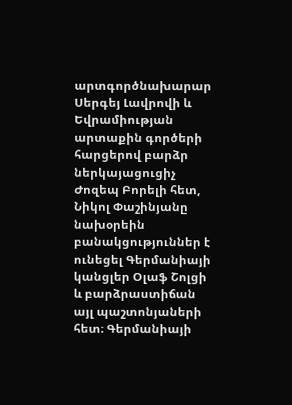արտգործնախարար Սերգեյ Լավրովի և Եվրամիության արտաքին գործերի հարցերով բարձր ներկայացուցիչ Ժոզեպ Բորելի հետ, Նիկոլ Փաշինյանը նախօրեին բանակցություններ է ունեցել Գերմանիայի կանցլեր Օլաֆ Շոլցի և բարձրաստիճան այլ պաշտոնյաների հետ։ Գերմանիայի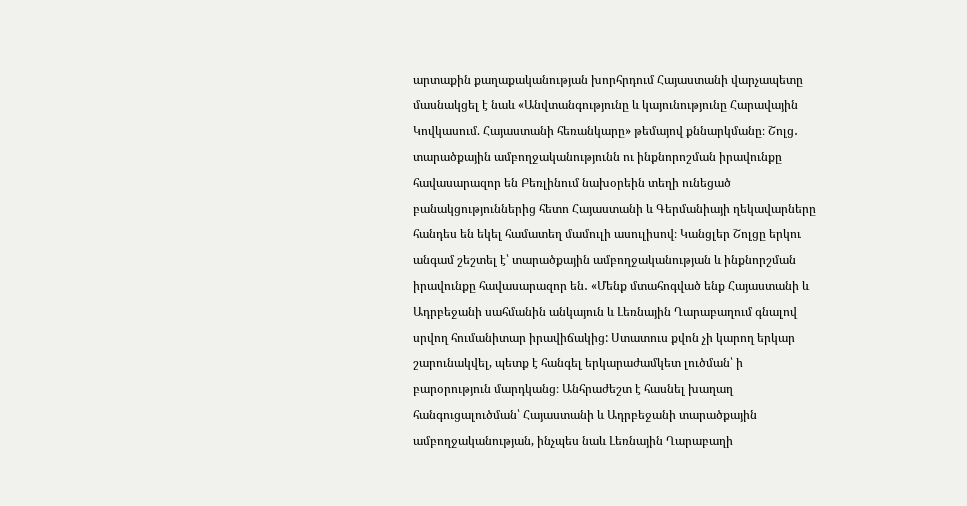արտաքին քաղաքականության խորհրդում Հայաստանի վարչապետը մասնակցել է նաև «Անվտանգությունը և կայունությունը Հարավային Կովկասում. Հայաստանի հեռանկարը» թեմայով քննարկմանը։ Շոլց․ տարածքային ամբողջականությունն ու ինքնորոշման իրավունքը հավասարազոր են Բեռլինում նախօրեին տեղի ունեցած բանակցություններից հետո Հայաստանի և Գերմանիայի ղեկավարները հանդես են եկել համատեղ մամուլի ասուլիսով։ Կանցլեր Շոլցը երկու անգամ շեշտել է՝ տարածքային ամբողջականության և ինքնորշման իրավունքը հավասարազոր են․ «Մենք մտահոգված ենք Հայաստանի և Ադրբեջանի սահմանին անկայուն և Լեռնային Ղարաբաղում գնալով սրվող հումանիտար իրավիճակից: Ստատուս քվոն չի կարող երկար շարունակվել, պետք է հանգել երկարաժամկետ լուծման՝ ի բարօրություն մարդկանց։ Անհրաժեշտ է հասնել խաղաղ հանգուցալուծման՝ Հայաստանի և Ադրբեջանի տարածքային ամբողջականության, ինչպես նաև Լեռնային Ղարաբաղի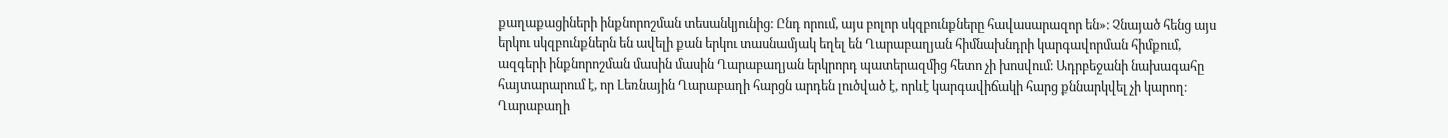քաղաքացիների ինքնորոշման տեսանկյունից։ Ընդ որում, այս բոլոր սկզբունքները հավասարազոր են»։ Չնայած հենց այս երկու սկզբունքներն են ավելի քան երկու տասնամյակ եղել են Ղարաբաղյան հիմնախնդրի կարգավորման հիմքում, ազգերի ինքնորոշման մասին մասին Ղարաբաղյան երկրորդ պատերազմից հետո չի խոսվում։ Ադրբեջանի նախագահը հայտարարում է, որ Լեռնային Ղարաբաղի հարցն արդեն լուծված է, որևէ կարգավիճակի հարց քննարկվել չի կարող։ Ղարաբաղի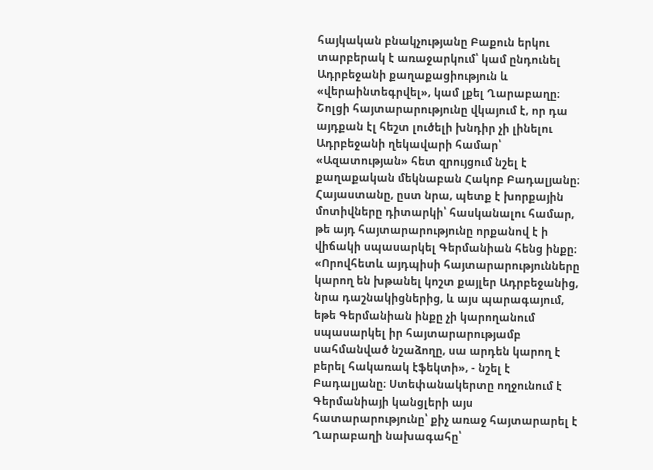հայկական բնակչությանը Բաքուն երկու տարբերակ է առաջարկում՝ կամ ընդունել Ադրբեջանի քաղաքացիություն և «վերաինտեգրվել», կամ լքել Ղարաբաղը։ Շոլցի հայտարարությունը վկայում է, որ դա այդքան էլ հեշտ լուծելի խնդիր չի լինելու Ադրբեջանի ղեկավարի համար՝ «Ազատության» հետ զրույցում նշել է քաղաքական մեկնաբան Հակոբ Բադալյանը։ Հայաստանը, ըստ նրա, պետք է խորքային մոտիվները դիտարկի՝ հասկանալու համար, թե այդ հայտարարությունը որքանով է ի վիճակի սպասարկել Գերմանիան հենց ինքը։ «Որովհետև այդպիսի հայտարարությունները կարող են խթանել կոշտ քայլեր Ադրբեջանից, նրա դաշնակիցներից, և այս պարագայում, եթե Գերմանիան ինքը չի կարողանում սպասարկել իր հայտարարությամբ սահմանված նշաձողը, սա արդեն կարող է բերել հակառակ էֆեկտի», - նշել է Բադալյանը։ Ստեփանակերտը ողջունում է Գերմանիայի կանցլերի այս հատարարությունը՝ քիչ առաջ հայտարարել է Ղարաբաղի նախագահը՝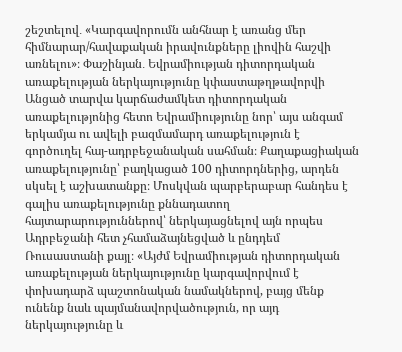շեշտելով․ «Կարգավորումն անհնար է առանց մեր հիմնարար/հավաքական իրավունքները լիովին հաշվի առնելու»։ Փաշինյան․ Եվրամիության դիտորդական առաքելության ներկայությունը կփաստաթղթավորվի Անցած տարվա կարճաժամկետ դիտորդական առաքելությոնից հետո Եվրամիությունը նոր՝ այս անգամ երկամյա ու ավելի բազմամարդ առաքելություն է գործուղել հայ-ադրբեջանական սահման։ Քաղաքացիական առաքելությունը՝ բաղկացած 100 դիտորդներից, արդեն սկսել է աշխատանքը։ Մոսկվան պարբերաբար հանդես է գալիս առաքելությունը քննադատող հայտարարություններով՝ ներկայացնելով այն որպես Ադրբեջանի հետ չհամաձայնեցված և ընդդեմ Ռուսաստանի քայլ։ «Այժմ Եվրամիության դիտորդական առաքելության ներկայությունը կարգավորվում է փոխադարձ պաշտոնական նամակներով, բայց մենք ունենք նաև պայմանավորվածություն, որ այդ ներկայությունը և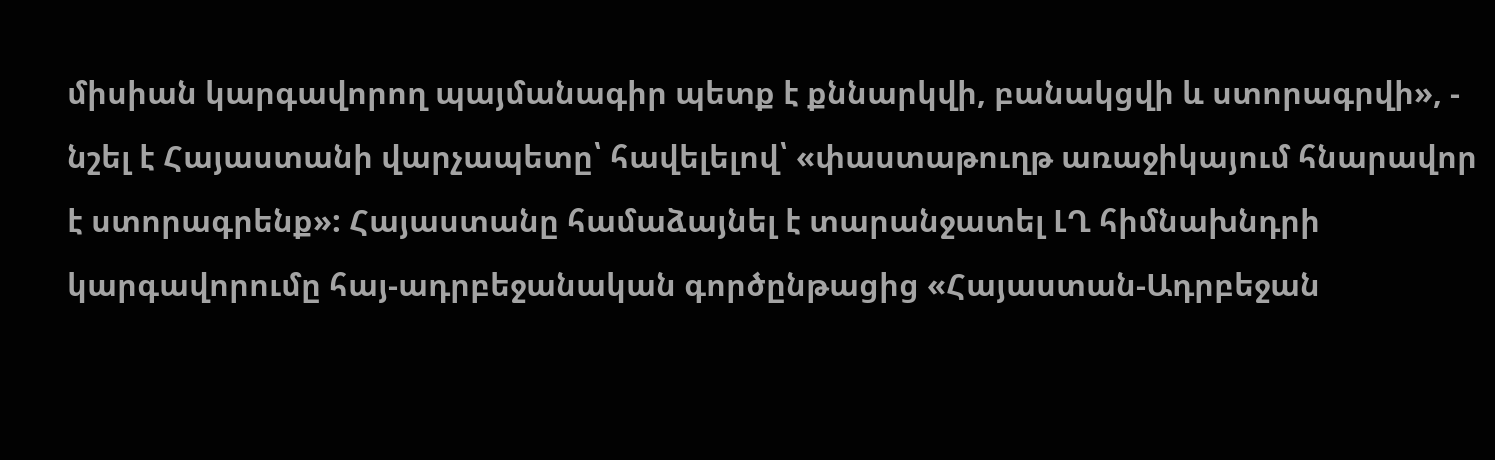միսիան կարգավորող պայմանագիր պետք է քննարկվի, բանակցվի և ստորագրվի», - նշել է Հայաստանի վարչապետը՝ հավելելով՝ «փաստաթուղթ առաջիկայում հնարավոր է ստորագրենք»: Հայաստանը համաձայնել է տարանջատել ԼՂ հիմնախնդրի կարգավորումը հայ-ադրբեջանական գործընթացից «Հայաստան-Ադրբեջան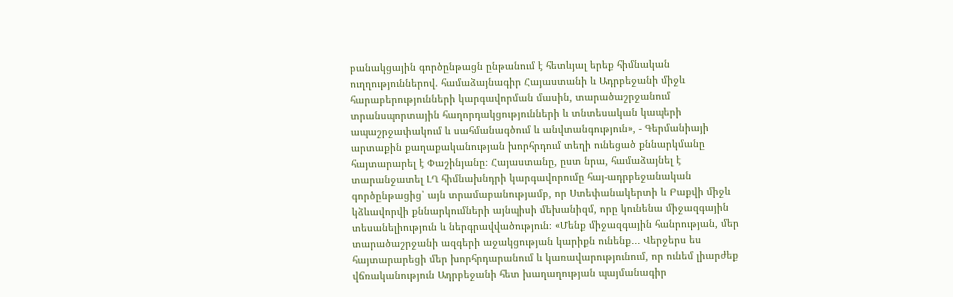բանակցային գործընթացն ընթանում է հետևյալ երեք հիմնական ուղղություններով. համաձայնագիր Հայաստանի և Ադրբեջանի միջև հարաբերությունների կարգավորման մասին, տարածաշրջանում տրանսպորտային հաղորդակցությունների և տնտեսական կապերի ապաշրջափակում և սահմանագծում և անվտանգություն», - Գերմանիայի արտաքին քաղաքականության խորհրդում տեղի ունեցած քննարկմանը հայտարարել է Փաշինյանը։ Հայաստանը, ըստ նրա, համաձայնել է տարանջատել ԼՂ հիմնախնդրի կարգավորումը հայ-ադրբեջանական գործընթացից՝ այն տրամաբանությամբ, որ Ստեփանակերտի և Բաքվի միջև կձևավորվի քննարկումների այնպիսի մեխանիզմ, որը կունենա միջազգային տեսանելիություն և ներգրավվածություն։ «Մենք միջազգային հանրության, մեր տարածաշրջանի ազգերի աջակցության կարիքն ունենք․․․ Վերջերս ես հայտարարեցի մեր խորհրդարանում և կառավարությունում, որ ունեմ լիարժեք վճռականություն Ադրբեջանի հետ խաղաղության պայմանագիր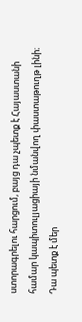ստորագրելու հարցում, բայց դա չպետք է Հայաստանի համար կապիտուլյացիայի նմանվող փաստաթուղթ լինի։ Դա պետք է մեր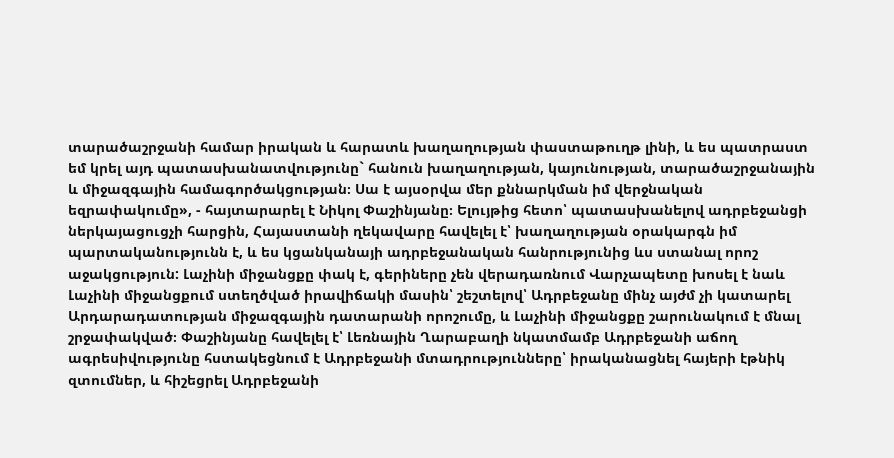տարածաշրջանի համար իրական և հարատև խաղաղության փաստաթուղթ լինի, և ես պատրաստ եմ կրել այդ պատասխանատվությունը` հանուն խաղաղության, կայունության, տարածաշրջանային և միջազգային համագործակցության։ Սա է այսօրվա մեր քննարկման իմ վերջնական եզրափակումը», - հայտարարել է Նիկոլ Փաշինյանը։ Ելույթից հետո՝ պատասխանելով ադրբեջանցի ներկայացուցչի հարցին, Հայաստանի ղեկավարը հավելել է՝ խաղաղության օրակարգն իմ պարտականությունն է, և ես կցանկանայի ադրբեջանական հանրությունից ևս ստանալ որոշ աջակցություն: Լաչինի միջանցքը փակ է, գերիները չեն վերադառնում Վարչապետը խոսել է նաև Լաչինի միջանցքում ստեղծված իրավիճակի մասին՝ շեշտելով՝ Ադրբեջանը մինչ այժմ չի կատարել Արդարադատության միջազգային դատարանի որոշումը, և Լաչինի միջանցքը շարունակում է մնալ շրջափակված։ Փաշինյանը հավելել է՝ Լեռնային Ղարաբաղի նկատմամբ Ադրբեջանի աճող ագրեսիվությունը հստակեցնում է Ադրբեջանի մտադրությունները՝ իրականացնել հայերի էթնիկ զտումներ, և հիշեցրել Ադրբեջանի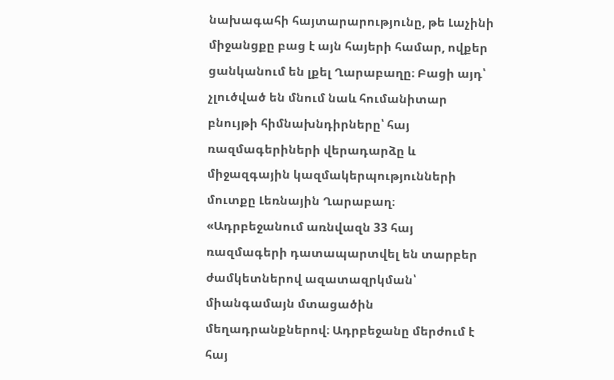նախագահի հայտարարությունը, թե Լաչինի միջանցքը բաց է այն հայերի համար, ովքեր ցանկանում են լքել Ղարաբաղը։ Բացի այդ՝ չլուծված են մնում նաև հումանիտար բնույթի հիմնախնդիրները՝ հայ ռազմագերիների վերադարձը և միջազգային կազմակերպությունների մուտքը Լեռնային Ղարաբաղ։ «Ադրբեջանում առնվազն 33 հայ ռազմագերի դատապարտվել են տարբեր ժամկետներով ազատազրկման՝ միանգամայն մտացածին մեղադրանքներով։ Ադրբեջանը մերժում է հայ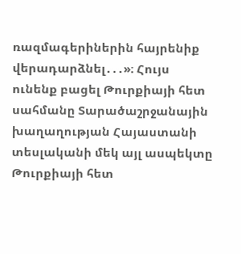ռազմագերիներին հայրենիք վերադարձնել․․․»։ Հույս ունենք բացել Թուրքիայի հետ սահմանը Տարածաշրջանային խաղաղության Հայաստանի տեսլականի մեկ այլ ասպեկտը Թուրքիայի հետ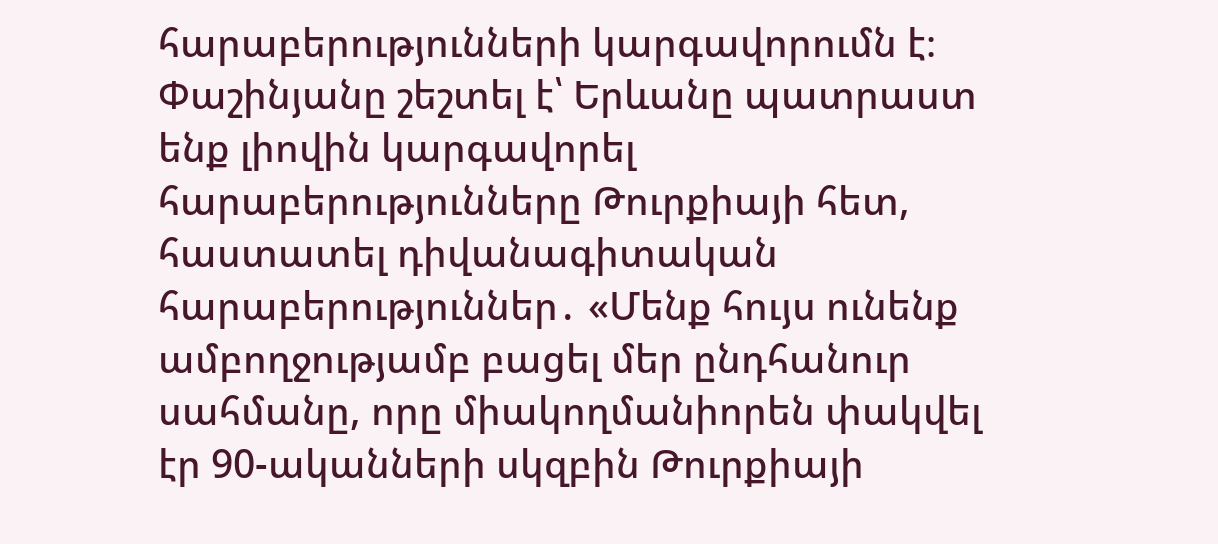հարաբերությունների կարգավորումն է։ Փաշինյանը շեշտել է՝ Երևանը պատրաստ ենք լիովին կարգավորել հարաբերությունները Թուրքիայի հետ, հաստատել դիվանագիտական հարաբերություններ․ «Մենք հույս ունենք ամբողջությամբ բացել մեր ընդհանուր սահմանը, որը միակողմանիորեն փակվել էր 90-ականների սկզբին Թուրքիայի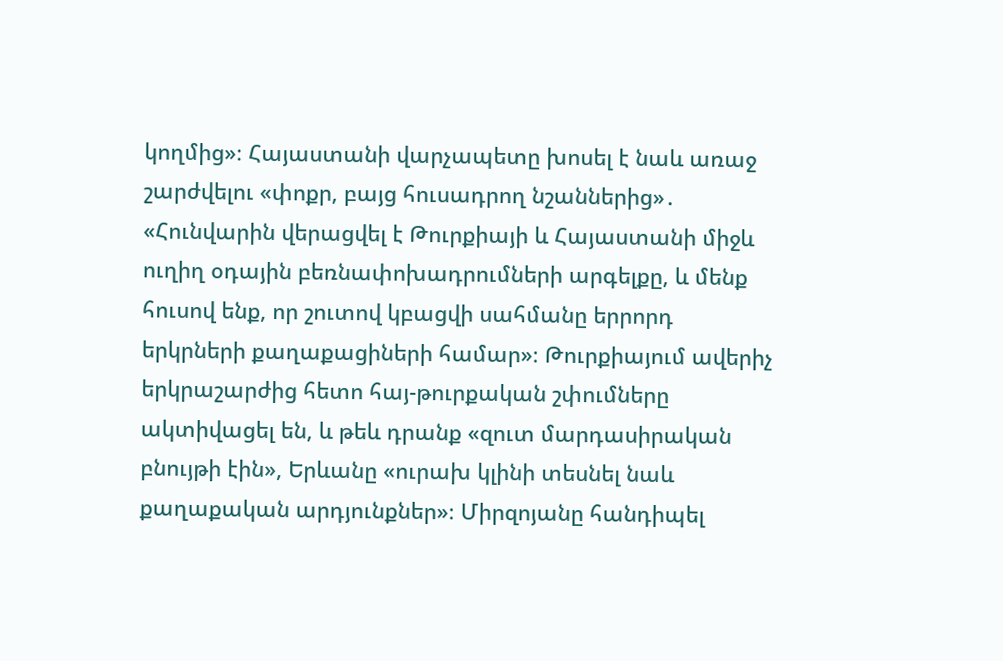կողմից»։ Հայաստանի վարչապետը խոսել է նաև առաջ շարժվելու «փոքր, բայց հուսադրող նշաններից»․ «Հունվարին վերացվել է Թուրքիայի և Հայաստանի միջև ուղիղ օդային բեռնափոխադրումների արգելքը, և մենք հուսով ենք, որ շուտով կբացվի սահմանը երրորդ երկրների քաղաքացիների համար»։ Թուրքիայում ավերիչ երկրաշարժից հետո հայ-թուրքական շփումները ակտիվացել են, և թեև դրանք «զուտ մարդասիրական բնույթի էին», Երևանը «ուրախ կլինի տեսնել նաև քաղաքական արդյունքներ»։ Միրզոյանը հանդիպել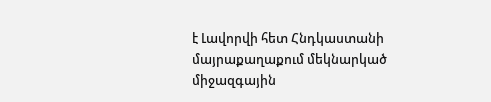է Լավորվի հետ Հնդկաստանի մայրաքաղաքում մեկնարկած միջազգային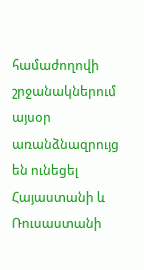համաժողովի շրջանակներում այսօր առանձնազրույց են ունեցել Հայաստանի և Ռուսաստանի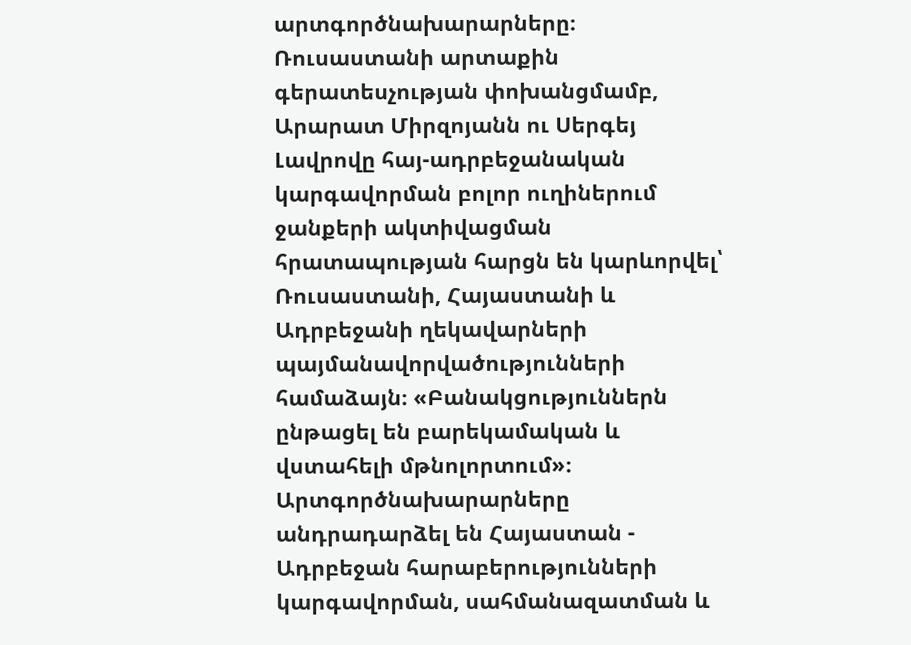արտգործնախարարները։ Ռուսաստանի արտաքին գերատեսչության փոխանցմամբ, Արարատ Միրզոյանն ու Սերգեյ Լավրովը հայ-ադրբեջանական կարգավորման բոլոր ուղիներում ջանքերի ակտիվացման հրատապության հարցն են կարևորվել՝ Ռուսաստանի, Հայաստանի և Ադրբեջանի ղեկավարների պայմանավորվածությունների համաձայն։ «Բանակցություններն ընթացել են բարեկամական և վստահելի մթնոլորտում»։ Արտգործնախարարները անդրադարձել են Հայաստան - Ադրբեջան հարաբերությունների կարգավորման, սահմանազատման և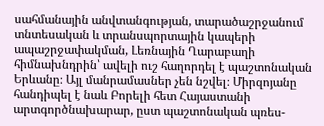սահմանային անվտանգության, տարածաշրջանում տնտեսական և տրանսպորտային կապերի ապաշրջափակման, Լեռնային Ղարաբաղի հիմնախնդրին՝ ավելի ուշ հաղորդել է պաշտոնական Երևանը։ Այլ մանրամասներ չեն նշվել։ Միրզոյանը հանդիպել է նաև Բորելի հետ Հայաստանի արտգործնախարար, ըստ պաշտոնական պռես-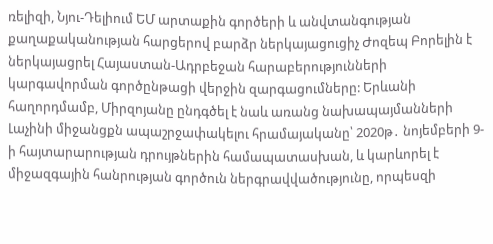ռելիզի, Նյու-Դելիում ԵՄ արտաքին գործերի և անվտանգության քաղաքականության հարցերով բարձր ներկայացուցիչ Ժոզեպ Բորելին է ներկայացրել Հայաստան-Ադրբեջան հարաբերությունների կարգավորման գործընթացի վերջին զարգացումները: Երևանի հաղորդմամբ, Միրզոյանը ընդգծել է նաև առանց նախապայմանների Լաչինի միջանցքն ապաշրջափակելու հրամայականը՝ 2020թ․ նոյեմբերի 9-ի հայտարարության դրույթներին համապատասխան, և կարևորել է միջազգային հանրության գործուն ներգրավվածությունը, որպեսզի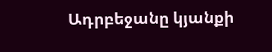Ադրբեջանը կյանքի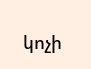կոչի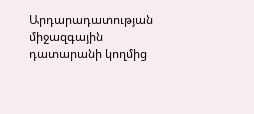Արդարադատության միջազգային դատարանի կողմից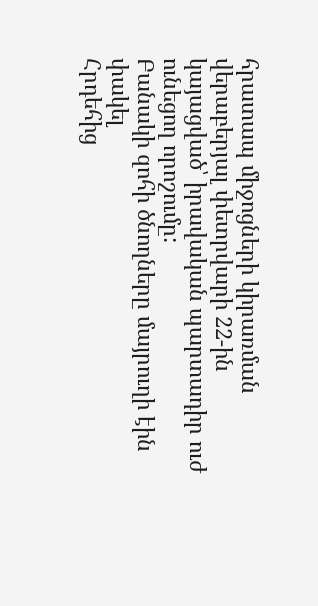հրատապ միջոցների կիրառման վերաբերյալ փետրվարի 22-ին կայացված՝ իրավական պարտադիր ուժ ունեցող որոշումը:
Բանակի զոհի ծնողները մայրուղի էին փակել
Հրդեհից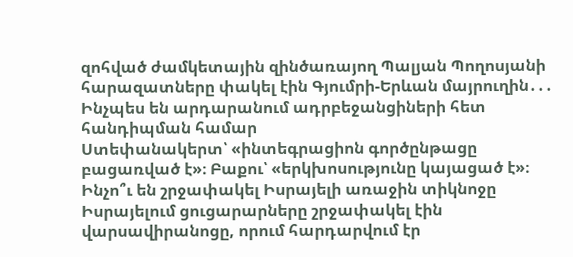զոհված ժամկետային զինծառայող Պալյան Պողոսյանի հարազատները փակել էին Գյումրի-Երևան մայրուղին․․․
Ինչպես են արդարանում ադրբեջանցիների հետ հանդիպման համար
Ստեփանակերտ՝ «ինտեգրացիոն գործընթացը բացառված է»։ Բաքու՝ «երկխոսությունը կայացած է»։
Ինչո՞ւ են շրջափակել Իսրայելի առաջին տիկնոջը
Իսրայելում ցուցարարները շրջափակել էին վարսավիրանոցը, որում հարդարվում էր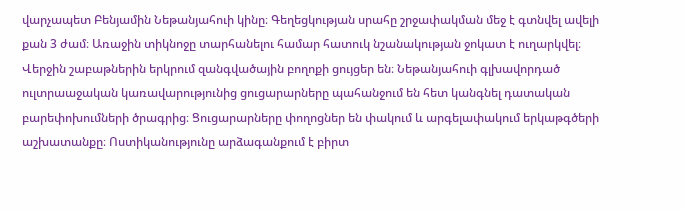վարչապետ Բենյամին Նեթանյահուի կինը։ Գեղեցկության սրահը շրջափակման մեջ է գտնվել ավելի քան 3 ժամ։ Առաջին տիկնոջը տարհանելու համար հատուկ նշանակության ջոկատ է ուղարկվել։ Վերջին շաբաթներին երկրում զանգվածային բողոքի ցույցեր են։ Նեթանյահուի գլխավորդած ուլտրաաջական կառավարությունից ցուցարարները պահանջում են հետ կանգնել դատական բարեփոխումների ծրագրից։ Ցուցարարները փողոցներ են փակում և արգելափակում երկաթգծերի աշխատանքը։ Ոստիկանությունը արձագանքում է բիրտ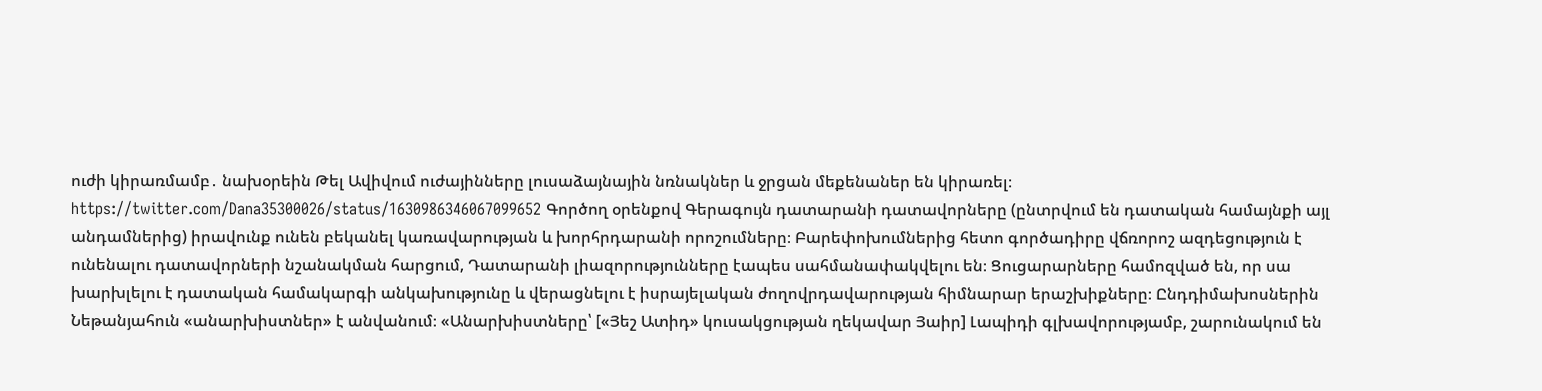ուժի կիրառմամբ․ նախօրեին Թել Ավիվում ուժայինները լուսաձայնային նռնակներ և ջրցան մեքենաներ են կիրառել։ https://twitter.com/Dana35300026/status/1630986346067099652 Գործող օրենքով Գերագույն դատարանի դատավորները (ընտրվում են դատական համայնքի այլ անդամներից) իրավունք ունեն բեկանել կառավարության և խորհրդարանի որոշումները։ Բարեփոխումներից հետո գործադիրը վճռորոշ ազդեցություն է ունենալու դատավորների նշանակման հարցում, Դատարանի լիազորությունները էապես սահմանափակվելու են։ Ցուցարարները համոզված են, որ սա խարխլելու է դատական համակարգի անկախությունը և վերացնելու է իսրայելական ժողովրդավարության հիմնարար երաշխիքները։ Ընդդիմախոսներին Նեթանյահուն «անարխիստներ» է անվանում։ «Անարխիստները՝ [«Յեշ Ատիդ» կուսակցության ղեկավար Յաիր] Լապիդի գլխավորությամբ, շարունակում են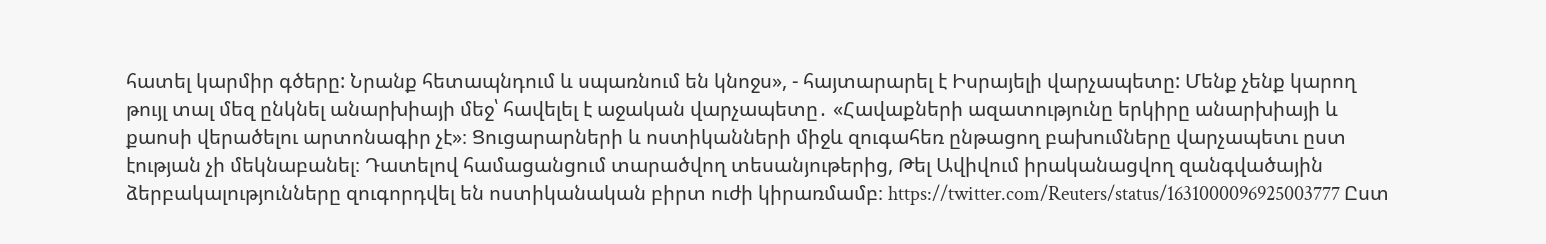հատել կարմիր գծերը: Նրանք հետապնդում և սպառնում են կնոջս», - հայտարարել է Իսրայելի վարչապետը: Մենք չենք կարող թույլ տալ մեզ ընկնել անարխիայի մեջ՝ հավելել է աջական վարչապետը․ «Հավաքների ազատությունը երկիրը անարխիայի և քաոսի վերածելու արտոնագիր չէ»։ Ցուցարարների և ոստիկանների միջև զուգահեռ ընթացող բախումները վարչապետւ ըստ էության չի մեկնաբանել։ Դատելով համացանցում տարածվող տեսանյութերից, Թել Ավիվում իրականացվող զանգվածային ձերբակալությունները զուգորդվել են ոստիկանական բիրտ ուժի կիրառմամբ։ https://twitter.com/Reuters/status/1631000096925003777 Ըստ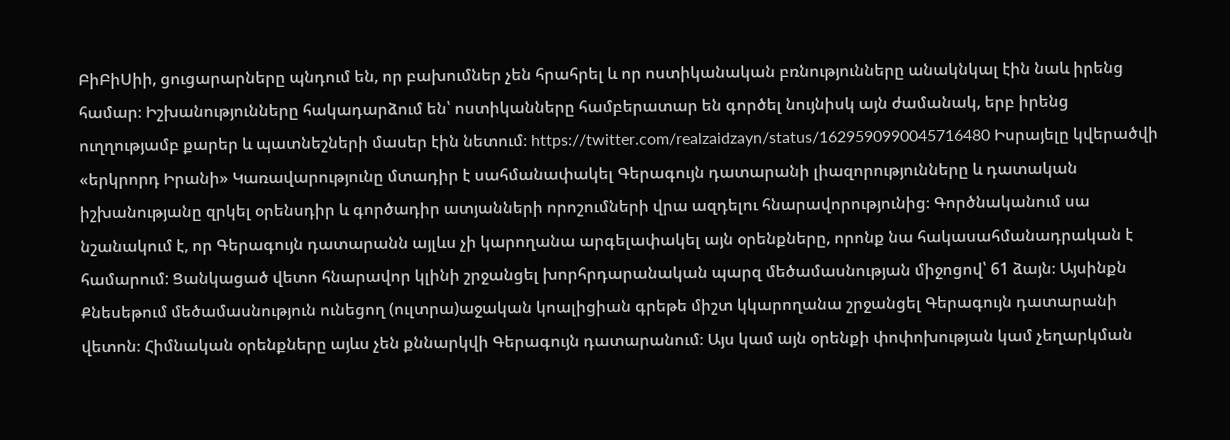ԲիԲիՍիի, ցուցարարները պնդում են, որ բախումներ չեն հրահրել և որ ոստիկանական բռնությունները անակնկալ էին նաև իրենց համար։ Իշխանությունները հակադարձում են՝ ոստիկանները համբերատար են գործել նույնիսկ այն ժամանակ, երբ իրենց ուղղությամբ քարեր և պատնեշների մասեր էին նետում։ https://twitter.com/realzaidzayn/status/1629590990045716480 Իսրայելը կվերածվի «երկրորդ Իրանի» Կառավարությունը մտադիր է սահմանափակել Գերագույն դատարանի լիազորությունները և դատական իշխանությանը զրկել օրենսդիր և գործադիր ատյանների որոշումների վրա ազդելու հնարավորությունից։ Գործնականում սա նշանակում է, որ Գերագույն դատարանն այլևս չի կարողանա արգելափակել այն օրենքները, որոնք նա հակասահմանադրական է համարում: Ցանկացած վետո հնարավոր կլինի շրջանցել խորհրդարանական պարզ մեծամասնության միջոցով՝ 61 ձայն։ Այսինքն Քնեսեթում մեծամասնություն ունեցող (ուլտրա)աջական կոալիցիան գրեթե միշտ կկարողանա շրջանցել Գերագույն դատարանի վետոն։ Հիմնական օրենքները այևս չեն քննարկվի Գերագույն դատարանում։ Այս կամ այն օրենքի փոփոխության կամ չեղարկման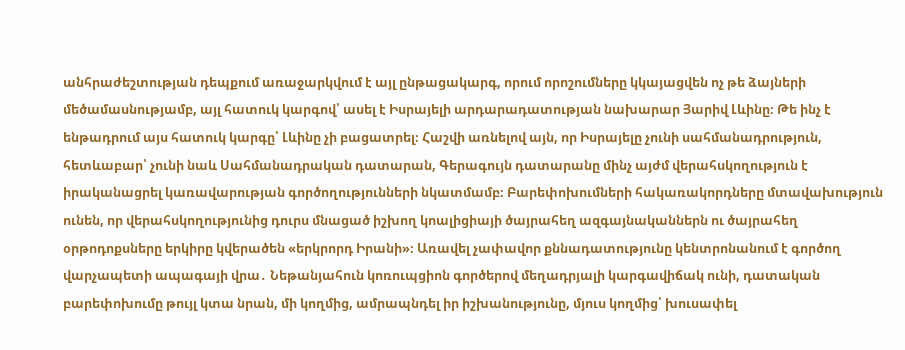անհրաժեշտության դեպքում առաջարկվում է այլ ընթացակարգ, որում որոշումները կկայացվեն ոչ թե ձայների մեծամասնությամբ, այլ հատուկ կարգով՝ ասել է Իսրայելի արդարադատության նախարար Յարիվ Լևինը։ Թե ինչ է ենթադրում այս հատուկ կարգը՝ Լևինը չի բացատրել։ Հաշվի առնելով այն, որ Իսրայելը չունի սահմանադրություն, հետևաբար՝ չունի նաև Սահմանադրական դատարան, Գերագույն դատարանը մինչ այժմ վերահսկողություն է իրականացրել կառավարության գործողությունների նկատմամբ։ Բարեփոխումների հակառակորդները մտավախություն ունեն, որ վերահսկողությունից դուրս մնացած իշխող կոալիցիայի ծայրահեղ ազգայնականներն ու ծայրահեղ օրթոդոքսները երկիրը կվերածեն «երկրորդ Իրանի»։ Առավել չափավոր քննադատությունը կենտրոնանում է գործող վարչապետի ապագայի վրա․ Նեթանյահուն կոռուպցիոն գործերով մեղադրյալի կարգավիճակ ունի, դատական բարեփոխումը թույլ կտա նրան, մի կողմից, ամրապնդել իր իշխանությունը, մյուս կողմից՝ խուսափել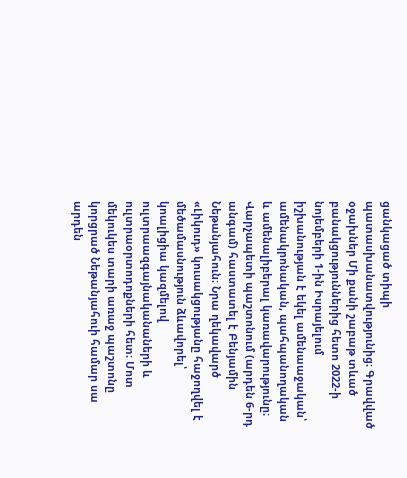ցանկացած տիպի պատասխանատվությունից։ Գրավված օջախներ Մի քանի շաբաթ տևած բանակցություններից հետո 2022-ի նոյեմբերի 1-ին Իսրայելում իշխանության է եկել ամենաաջական՝ ամենակրոնական, պահպանողական և ամենալիբերալ կառավարությունը։ Վարչապետի պաշտոնում (արդեն 6-րդ անգամ) հաստատել է Բենյամին Նեթանյահուն։ Նրա ղեկավարծ «Լիկուդ» կուսակցությանը հաջողվել է մեծամասնություն ձևավորել՝ կոալիցիա կազմելով ուլտրաազգայնականաների և ուլտրաօրտոդոքների հետ։ Մոտ մեկուկես տարի առաջ պաշտոնը կորցրած Նեթանյահուի համար սա արդեն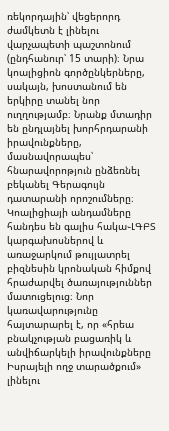ռեկորդային՝ վեցերորդ ժամկետն է լինելու վարչապետի պաշտոնում (ընդհանուր՝ 15 տարի)։ Նրա կոալիցիոն գործընկերները, սակայն, խոստանում են երկիրը տանել նոր ուղղությամբ։ Նրանք մտադիր են ընդլայնել խորհրդարանի իրավունքները, մասնավորապես՝ հնարավորոթյուն ընձեռնել բեկանել Գերագույն դատարանի որոշումները։ Կոալիցիայի անդամները հանդես են գալիս հակա֊ԼԳԲՏ կարգախոսներով և առաջարկում թույլատրել բիզնեսին կրոնական հիմքով հրաժարվել ծառայություններ մատուցելուց։ Նոր կառավարությունը հայտարարել է, որ «հրեա բնակչության բացառիկ և անվիճարկելի իրավունքները Իսրայելի ողջ տարածքում» լինելու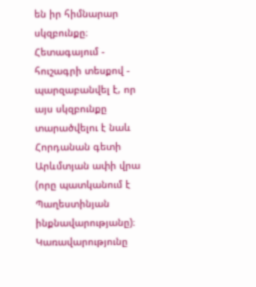են իր հիմնարար սկզբունքը։ Հետագայում - հուշագրի տեսքով - պարզաբանվել է, որ այս սկզբունքը տարածվելու է նաև Հորդանան գետի Արևմտյան ափի վրա (որը պատկանում է Պաղեստինյան ինքնավարությանը)։ Կառավարությունը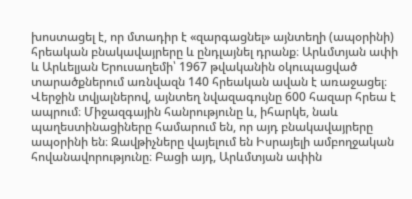խոստացել է, որ մտադիր է «զարգացնել» այնտեղի (ապօրինի) հրեական բնակավայրերը և ընդլայնել դրանք։ Արևմտյան ափի և Արևելյան Երուսաղեմի՝ 1967 թվականին օկուպացված տարածքներում առնվազն 140 հրեական ավան է առաջացել։ Վերջին տվյալներով, այնտեղ նվազագույնը 600 հազար հրեա է ապրում։ Միջազգային հանրությունը և, իհարկե, նաև պաղեստինացիները համարում են, որ այդ բնակավայրերը ապօրինի են։ Զավթիչները վայելում են Իսրայելի ամբողջական հովանավորությունը։ Բացի այդ, Արևմտյան ափին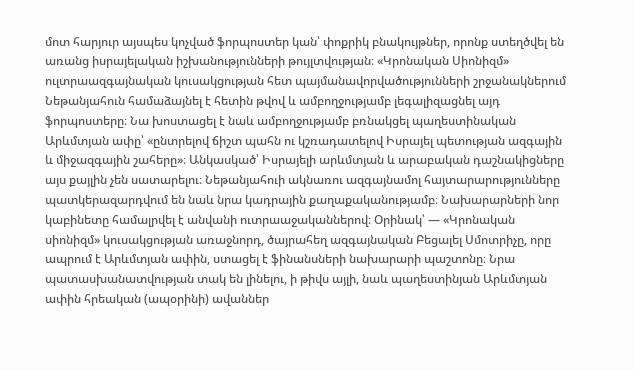մոտ հարյուր այսպես կոչված ֆորպոստեր կան՝ փոքրիկ բնակույթներ, որոնք ստեղծվել են առանց իսրայելական իշխանությունների թույլտվության։ «Կրոնական Սիոնիզմ» ուլտրաազգայնական կուսակցության հետ պայմանավորվածությունների շրջանակներում Նեթանյահուն համաձայնել է հետին թվով և ամբողջությամբ լեգալիզացնել այդ ֆորպոստերը։ Նա խոստացել է նաև ամբողջությամբ բռնակցել պաղեստինական Արևմտյան ափը՝ «ընտրելով ճիշտ պահն ու կշռադատելով Իսրայել պետության ազգային և միջազգային շահերը»։ Անկասկած՝ Իսրայելի արևմտյան և արաբական դաշնակիցները այս քայլին չեն սատարելու։ Նեթանյահուի ակնառու ազգայնամոլ հայտարարությունները պատկերազարդվում են նաև նրա կադրային քաղաքականությամբ։ Նախարարների նոր կաբինետը համալրվել է անվանի ուտրաաջականներով։ Օրինակ՝ — «Կրոնական սիոնիզմ» կուսակցության առաջնորդ, ծայրահեղ ազգայնական Բեցալել Սմոտրիչը, որը ապրում է Արևմտյան ափին, ստացել է ֆինանսների նախարարի պաշտոնը։ Նրա պատասխանատվության տակ են լինելու, ի թիվս այլի, նաև պաղեստինյան Արևմտյան ափին հրեական (ապօրինի) ավաններ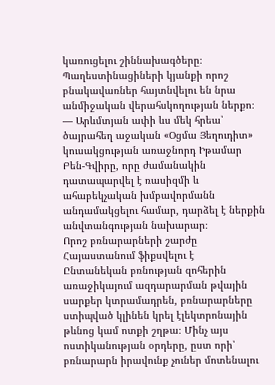կառուցելու շիննախագծերը։ Պաղեստինացիների կյանքի որոշ բնակավառներ հայտնվելու են նրա անմիջական վերահսկողության ներքո։ — Արևմտյան ափի ևս մեկ հրեա՝ ծայրահեղ աջական «Օցմա Յեղուդիտ» կուսակցության առաջնորդ Իթամար Բեն-Գվիրը, որը ժամանակին դատապարվել է ռասիզմի և ահաբեկչական խմբավորմանն անդամակցելու համար, դարձել է ներքին անվտանգության նախարար։
Որոշ բռնարարների շարժը Հայաստանում ֆիքսվելու է
Ընտանեկան բռնության զոհերին առաջիկայում ազդարարման թվային սարքեր կտրամադրեն, բռնարարները ստիպված կլինեն կրել էլեկտրոնային թևնոց կամ ոտքի շղթա։ Մինչ այս ոստիկանության օրդերը, ըստ որի՝ բռնարարն իրավունք չուներ մոտենալու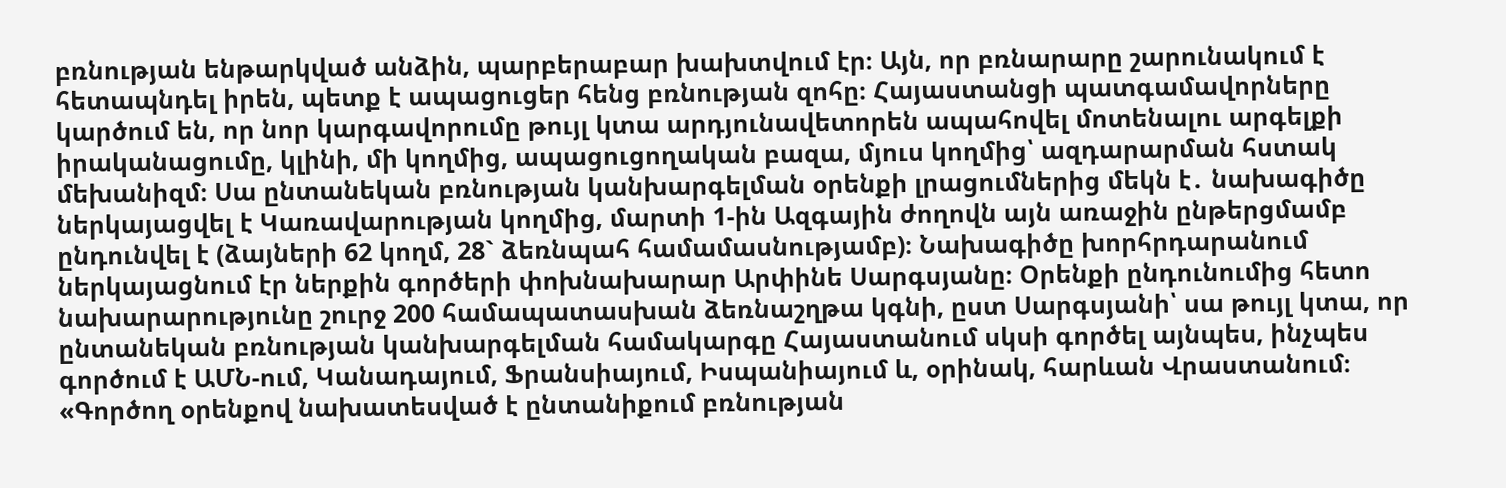բռնության ենթարկված անձին, պարբերաբար խախտվում էր։ Այն, որ բռնարարը շարունակում է հետապնդել իրեն, պետք է ապացուցեր հենց բռնության զոհը։ Հայաստանցի պատգամավորները կարծում են, որ նոր կարգավորումը թույլ կտա արդյունավետորեն ապահովել մոտենալու արգելքի իրականացումը, կլինի, մի կողմից, ապացուցողական բազա, մյուս կողմից՝ ազդարարման հստակ մեխանիզմ։ Սա ընտանեկան բռնության կանխարգելման օրենքի լրացումներից մեկն է․ նախագիծը ներկայացվել է Կառավարության կողմից, մարտի 1-ին Ազգային ժողովն այն առաջին ընթերցմամբ ընդունվել է (ձայների 62 կողմ, 28` ձեռնպահ համամասնությամբ)։ Նախագիծը խորհրդարանում ներկայացնում էր ներքին գործերի փոխնախարար Արփինե Սարգսյանը։ Օրենքի ընդունումից հետո նախարարությունը շուրջ 200 համապատասխան ձեռնաշղթա կգնի, ըստ Սարգսյանի՝ սա թույլ կտա, որ ընտանեկան բռնության կանխարգելման համակարգը Հայաստանում սկսի գործել այնպես, ինչպես գործում է ԱՄՆ-ում, Կանադայում, Ֆրանսիայում, Իսպանիայում և, օրինակ, հարևան Վրաստանում։ «Գործող օրենքով նախատեսված է ընտանիքում բռնության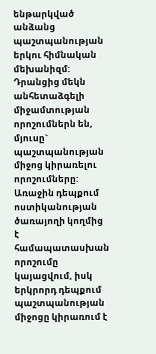ենթարկված անձանց պաշտպանության երկու հիմնական մեխանիզմ: Դրանցից մեկն անհետաձգելի միջամտության որոշումներն են, մյուսը` պաշտպանության միջոց կիրառելու որոշումները: Առաջին դեպքում ոստիկանության ծառայողի կողմից է համապատասխան որոշումը կայացվում, իսկ երկրորդ դեպքում պաշտպանության միջոցը կիրառում է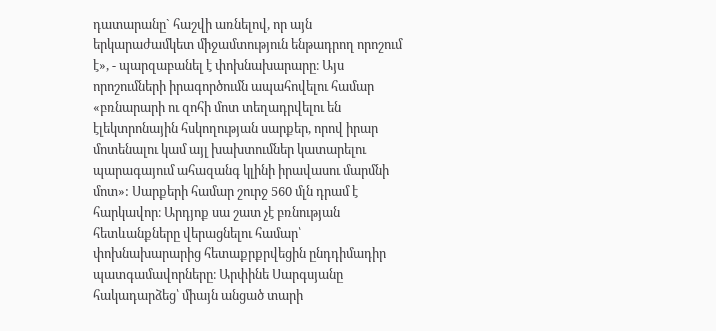դատարանը` հաշվի առնելով, որ այն երկարաժամկետ միջամտություն ենթադրող որոշում է», - պարզաբանել է փոխնախարարը։ Այս որոշումների իրագործումն ապահովելու համար «բռնարարի ու զոհի մոտ տեղադրվելու են էլեկտրոնային հսկողության սարքեր, որով իրար մոտենալու կամ այլ խախտումներ կատարելու պարագայում ահազանգ կլինի իրավասու մարմնի մոտ»: Սարքերի համար շուրջ 560 մլն դրամ է հարկավոր։ Արդյոք սա շատ չէ բռնության հետևանքները վերացնելու համար՝ փոխնախարարից հետաքրքրվեցին ընդդիմադիր պատգամավորները։ Արփինե Սարգսյանը հակադարձեց՝ միայն անցած տարի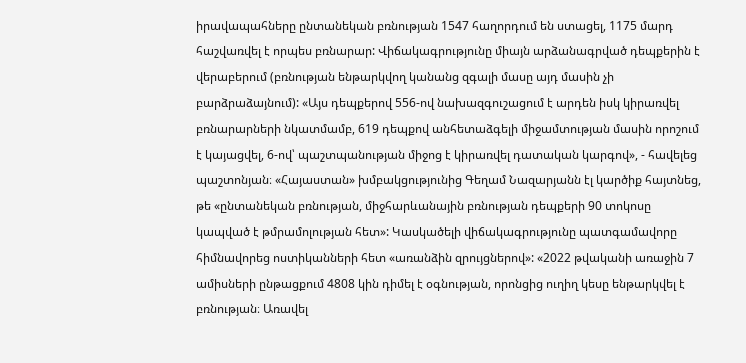իրավապահները ընտանեկան բռնության 1547 հաղորդում են ստացել, 1175 մարդ հաշվառվել է որպես բռնարար: Վիճակագրությունը միայն արձանագրված դեպքերին է վերաբերում (բռնության ենթարկվող կանանց զգալի մասը այդ մասին չի բարձրաձայնում): «Այս դեպքերով 556-ով նախազգուշացում է արդեն իսկ կիրառվել բռնարարների նկատմամբ, 619 դեպքով անհետաձգելի միջամտության մասին որոշում է կայացվել, 6-ով՝ պաշտպանության միջոց է կիրառվել դատական կարգով», - հավելեց պաշտոնյան։ «Հայաստան» խմբակցությունից Գեղամ Նազարյանն էլ կարծիք հայտնեց, թե «ընտանեկան բռնության, միջհարևանային բռնության դեպքերի 90 տոկոսը կապված է թմրամոլության հետ»: Կասկածելի վիճակագրությունը պատգամավորը հիմնավորեց ոստիկանների հետ «առանձին զրույցներով»: «2022 թվականի առաջին 7 ամիսների ընթացքում 4808 կին դիմել է օգնության, որոնցից ուղիղ կեսը ենթարկվել է բռնության։ Առավել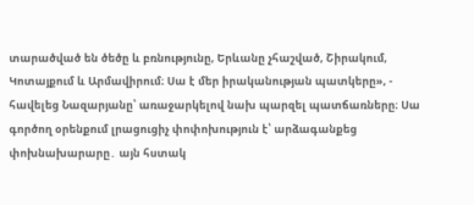տարածված են ծեծը և բռնությունը, Երևանը չհաշված, Շիրակում, Կոտայքում և Արմավիրում։ Սա է մեր իրականության պատկերը», - հավելեց Նազարյանը՝ առաջարկելով նախ պարզել պատճառները։ Սա գործող օրենքում լրացուցիչ փոփոխություն է՝ արձագանքեց փոխնախարարը․ այն հստակ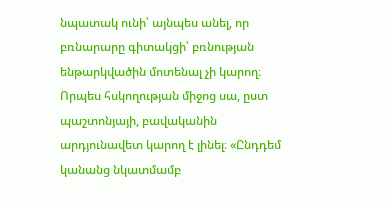նպատակ ունի՝ այնպես անել, որ բռնարարը գիտակցի՝ բռնության ենթարկվածին մոտենալ չի կարող։ Որպես հսկողության միջոց սա, ըստ պաշտոնյայի, բավականին արդյունավետ կարող է լինել։ «Ընդդեմ կանանց նկատմամբ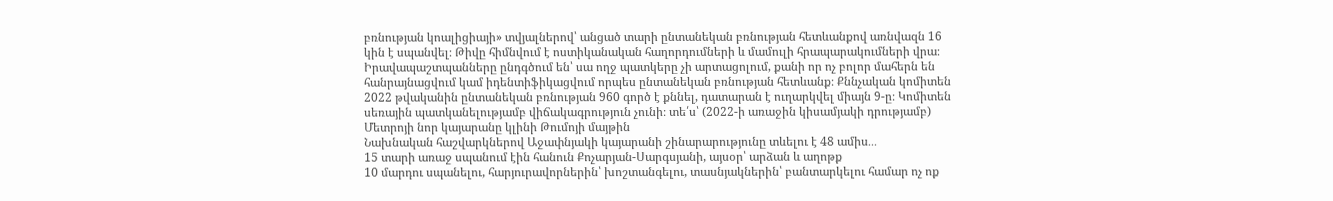բռնության կոալիցիայի» տվյալներով՝ անցած տարի ընտանեկան բռնության հետևանքով առնվազն 16 կին է սպանվել։ Թիվը հիմնվում է ոստիկանական հաղորդումների և մամուլի հրապարակումների վրա։ Իրավապաշտպանները ընդգծում են՝ սա ողջ պատկերը չի արտացոլում, քանի որ ոչ բոլոր մահերն են հանրայնացվում կամ իդենտիֆիկացվում որպես ընտանեկան բռնության հետևանք։ Քննչական կոմիտեն 2022 թվականին ընտանեկան բռնության 960 գործ է քննել, դատարան է ուղարկվել միայն 9-ը։ Կոմիտեն սեռային պատկանելությամբ վիճակագրություն չունի։ տե՛ս՝ (2022-ի առաջին կիսամյակի դրությամբ)
Մետրոյի նոր կայարանը կլինի Թումոյի մայթին
Նախնական հաշվարկներով Աջափնյակի կայարանի շինարարությունը տևելու է 48 ամիս․․․
15 տարի առաջ սպանում էին հանուն Քոչարյան-Սարգսյանի, այսօր՝ արձան և աղոթք
10 մարդու սպանելու, հարյուրավորներին՝ խոշտանգելու, տասնյակներին՝ բանտարկելու համար ոչ ոք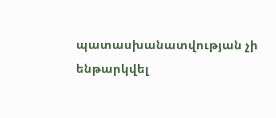պատասխանատվության չի ենթարկվել